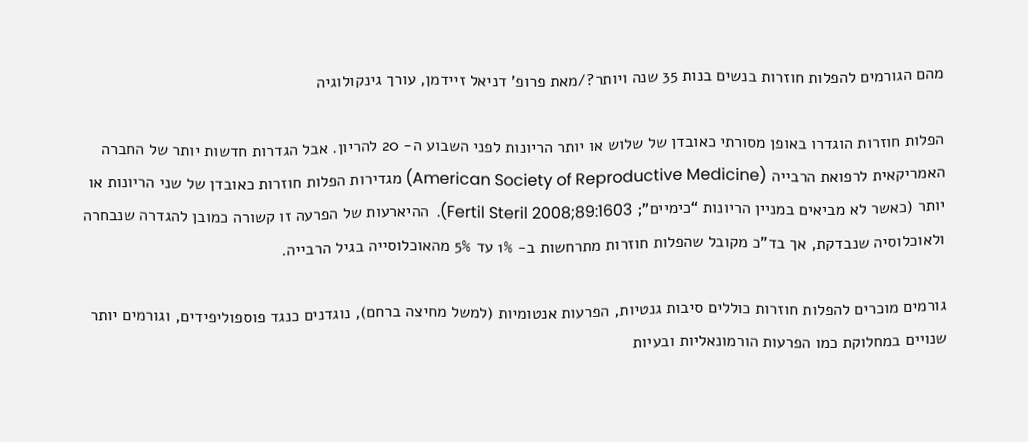מהם הגורמים להפלות חוזרות בנשים בנות 35 שנה ויותר?/מאת פרופ’ דניאל זיידמן, עורך גינקולוגיה

הפלות חוזרות הוגדרו באופן מסורתי כאובדן של שלוש או יותר הריונות לפני השבוע ה- 20 להריון. אבל הגדרות חדשות יותר של החברה האמריקאית לרפואת הרבייה (American Society of Reproductive Medicine) מגדירות הפלות חוזרות כאובדן של שני הריונות או יותר (כאשר לא מביאים במניין הריונות “כימיים”; Fertil Steril 2008;89:1603).  ההיארעות של הפרעה זו קשורה כמובן להגדרה שנבחרה ולאוכלוסיה שנבדקת, אך בד”כ מקובל שהפלות חוזרות מתרחשות ב- 1% עד 5% מהאוכלוסייה בגיל הרבייה.

גורמים מוכרים להפלות חוזרות כוללים סיבות גנטיות, הפרעות אנטומיות (למשל מחיצה ברחם), נוגדנים כנגד פוספוליפידים, וגורמים יותר שנויים במחלוקת כמו הפרעות הורמונאליות ובעיות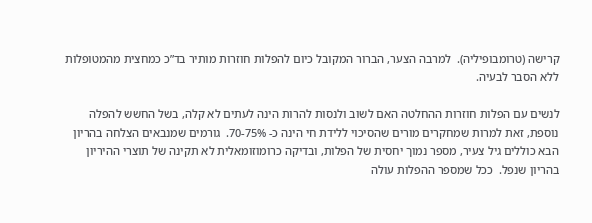קרישה (טרומבופיליה).  למרבה הצער, הברור המקובל כיום להפלות חוזרות מותיר בד”כ כמחצית מהמטופלות ללא הסבר לבעיה.

לנשים עם הפלות חוזרות ההחלטה האם לשוב ולנסות להרות הינה לעתים לא קלה, בשל החשש להפלה נוספת, זאת למרות שמחקרים מורים שהסיכוי ללידת חי הינה כ- 70-75%.  גורמים שמנבאים הצלחה בהריון הבא כוללים גיל צעיר, מספר נמוך יחסית של הפלות, ובדיקה כרומוזומאלית לא תקינה של תוצרי ההיריון בהריון שנפל.  ככל שמספר ההפלות עולה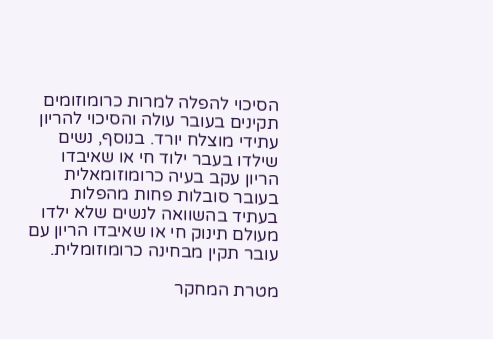הסיכוי להפלה למרות כרומוזומים תקינים בעובר עולה והסיכוי להריון עתידי מוצלח יורד. בנוסף, נשים שילדו בעבר ילוד חי או שאיבדו הריון עקב בעיה כרומוזומאלית בעובר סובלות פחות מהפלות בעתיד בהשוואה לנשים שלא ילדו מעולם תינוק חי או שאיבדו הריון עם עובר תקין מבחינה כרומוזומלית.

מטרת המחקר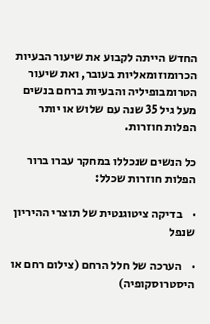החדש הייתה לקבוע את שיעור הבעיות הכרומוזומאליות בעובר, ואת שיעור הטרומבופיליה והבעיות ברחם בנשים מעל גיל 35 שנה עם שלוש או יותר הפלות חוזרות.

כל הנשים שנכללו במחקר עברו ברור הפלות חוזרות שכלל:

·    בדיקה ציטוגנטית של תוצרי ההיריון שנפל

·    הערכה של חלל הרחם (צילום רחם או היסטרוסקופיה)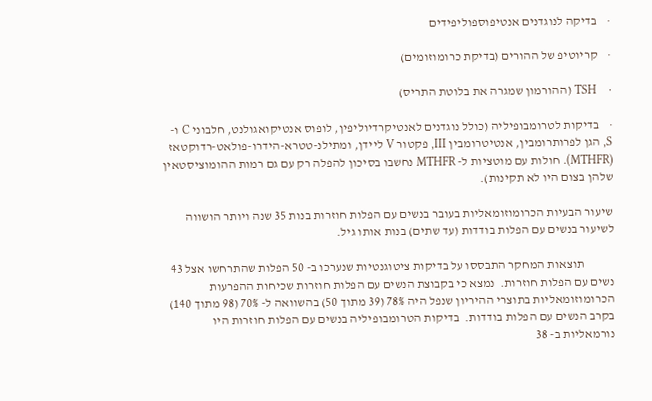·    בדיקה לנוגדנים אנטיפוספוליפידים

·    קריוטיפ של ההורים (בדיקת כרומוזומים)

·    TSH (ההורמון שמגרה את בלוטת התריס)

·    בדיקות לטרומבופיליה (כולל נוגדנים לאנטיקרדיוליפין, לופוס אנטיקואגולנט, חלבוני C ו- S, הגן לפרותרומבין, אנטיטרומבין III, פקטור V ליידן, ומתילנ-טטרא-הידרו-פולאט-רדוקטאז (MTHFR). חולות עם מוטציות ל- MTHFR נחשבו בסיכון להפלה רק עם גם רמות ההומוציסטאין שלהן בצום היו לא תקינות).

שיעור הבעיות הכרומוזומאליות בעובר בנשים עם הפלות חוזרות בנות 35 שנה ויותר הושווה לשיעור בנשים עם הפלות בודדות (עד שתים) בנות אותו גיל.

            תוצאות המחקר התבססו על בדיקות ציטוגנטיות שנערכו ב- 50 הפלות שהתרחשו אצל 43 נשים עם הפלות חוזרות.  נמצא כי בקבוצת הנשים עם הפלות חוזרות שכיחות ההפרעות הכרומוזומאליות בתוצרי ההיריון שנפל היה 78% (39 מתוך 50) בהשוואה ל- 70% (98 מתוך 140) בקרב הנשים עם הפלות בודדות.  בדיקות הטרומבופיליה בנשים עם הפלות חוזרות היו נורמאליות ב- 38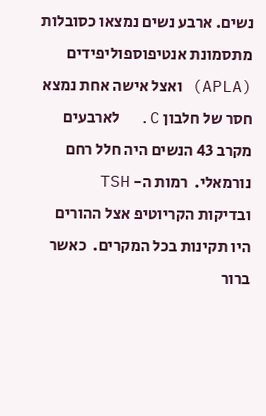נשים. ארבע נשים נמצאו כסובלות מתסמונת אנטיפוספוליפידים (APLA) ואצל אישה אחת נמצא חסר של חלבון C.  לארבעים מקרב 43 הנשים היה חלל רחם נורמאלי.  רמות ה- TSH ובדיקות הקריוטיפ אצל ההורים היו תקינות בכל המקרים.  כאשר ברור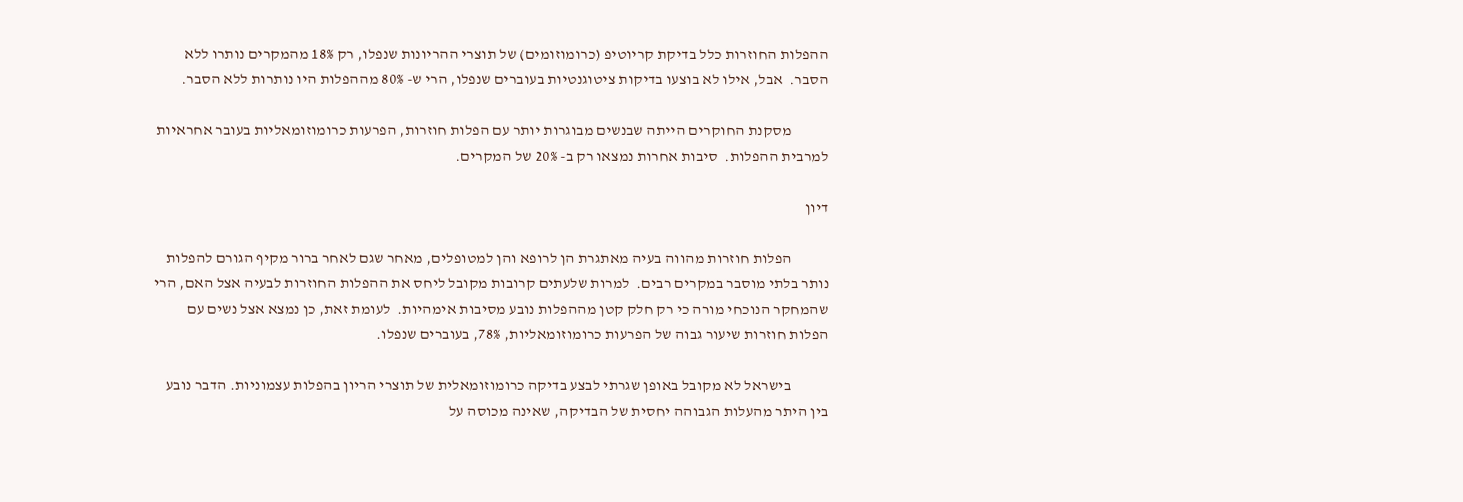ההפלות החוזרות כלל בדיקת קריוטיפ (כרומוזומים) של תוצרי ההריונות שנפלו, רק 18% מהמקרים נותרו ללא הסבר.  אבל, אילו לא בוצעו בדיקות ציטוגנטיות בעוברים שנפלו, הרי ש- 80% מההפלות היו נותרות ללא הסבר.

            מסקנת החוקרים הייתה שבנשים מבוגרות יותר עם הפלות חוזרות, הפרעות כרומוזומאליות בעובר אחראיות למרבית ההפלות.  סיבות אחרות נמצאו רק ב- 20% של המקרים.

דיון

            הפלות חוזרות מהווה בעיה מאתגרת הן לרופא והן למטופלים, מאחר שגם לאחר ברור מקיף הגורם להפלות נותר בלתי מוסבר במקרים רבים.  למרות שלעתים קרובות מקובל ליחס את ההפלות החוזרות לבעיה אצל האם, הרי שהמחקר הנוכחי מורה כי רק חלק קטן מההפלות נובע מסיבות אימהיות.  לעומת זאת, כן נמצא אצל נשים עם הפלות חוזרות שיעור גבוה של הפרעות כרומוזומאליות, 78%, בעוברים שנפלו.

            בישראל לא מקובל באופן שגרתי לבצע בדיקה כרומוזומאלית של תוצרי הריון בהפלות עצמוניות. הדבר נובע בין היתר מהעלות הגבוהה יחסית של הבדיקה, שאינה מכוסה על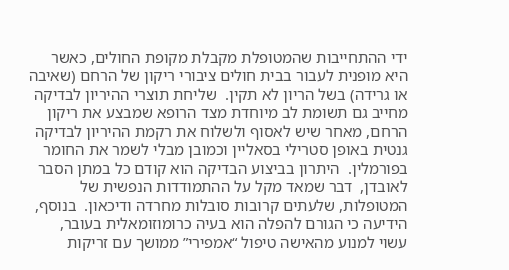ידי ההתחייבות שהמטופלת מקבלת מקופת החולים, כאשר היא מופנית לעבור בבית חולים ציבורי ריקון של הרחם (שאיבה או גרידה) בשל הריון לא תקין.  שליחת תוצרי ההיריון לבדיקה מחייב גם תשומת לב מיוחדת מצד הרופא שמבצע את ריקון הרחם, מאחר שיש לאסוף ולשלוח את רקמת ההיריון לבדיקה גנטית באופן סטרילי בסאליין וכמובן מבלי לשמר את החומר בפורמלין.  היתרון בביצוע הבדיקה הוא קודם כל במתן הסבר לאובדן,  דבר שמאד מקל על ההתמודדות הנפשית של המטופלות, שלעתים קרובות סובלות מחרדה ודיכאון.  בנוסף, הידיעה כי הגורם להפלה הוא בעיה כרומוזומאלית בעובר, עשוי למנוע מהאישה טיפול “אמפירי” ממושך עם זריקות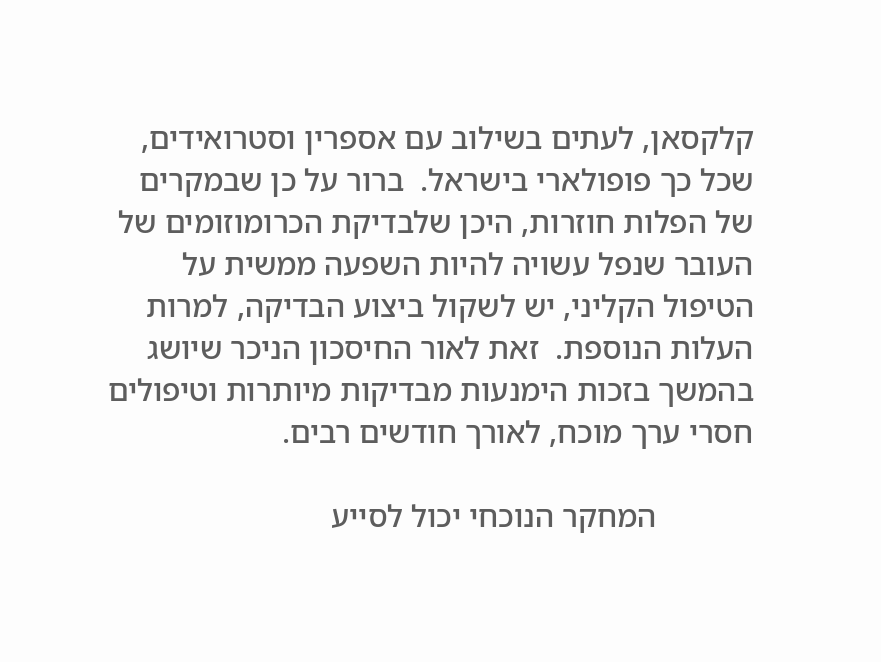קלקסאן, לעתים בשילוב עם אספרין וסטרואידים, שכל כך פופולארי בישראל.  ברור על כן שבמקרים של הפלות חוזרות, היכן שלבדיקת הכרומוזומים של העובר שנפל עשויה להיות השפעה ממשית על הטיפול הקליני, יש לשקול ביצוע הבדיקה, למרות העלות הנוספת.  זאת לאור החיסכון הניכר שיושג בהמשך בזכות הימנעות מבדיקות מיותרות וטיפולים חסרי ערך מוכח, לאורך חודשים רבים.

            המחקר הנוכחי יכול לסייע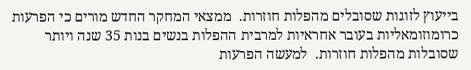בייעוץ לזוגות שסובלים מהפלות חוזרות.  ממצאי המחקר החדש מורים כי הפרעות כרומוזומאליות בעובר אחראיות למרבית ההפלות בנשים בנות 35 שנה ויותר שסובלות מהפלות חוזרות.  למעשה הפרעות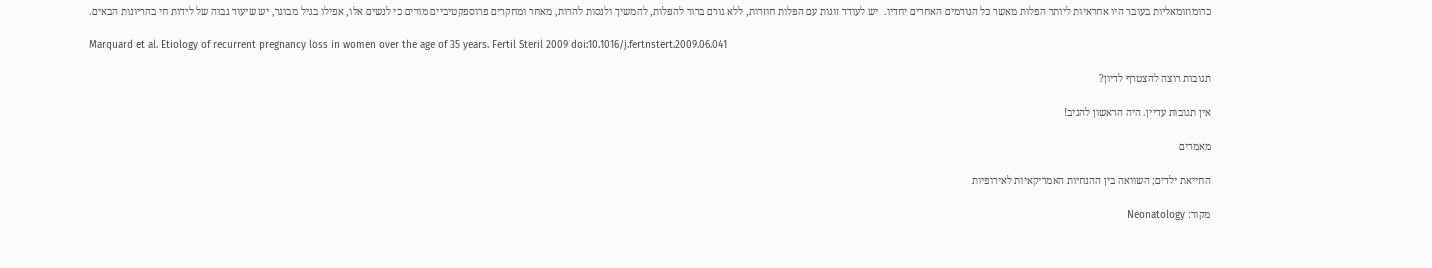כרומוזומאליות בעובר היו אחראיות ליותר הפלות מאשר כל הגורמים האחרים יחדיו.  יש לעודד זוגות עם הפלות חוזרות, ללא גורם ברור להפלות, להמשיך ולנסות להרות, מאחר ומחקרים פרוספקטיביים מורים כי לנשים אלו, אפילו בגיל מבוגר, יש שיעור גבוה של לידות חי בהריונות הבאים.

Marquard et al. Etiology of recurrent pregnancy loss in women over the age of 35 years. Fertil Steril 2009 doi:10.1016/j.fertnstert.2009.06.041

תגובות רוצה להצטרף לדיון?

אין תגובות עדיין. היה הראשון להגיב!

מאמרים

החייאת ילדים; השוואה בין ההנחיות האמריקאיות לאירופיות

מקור: Neonatology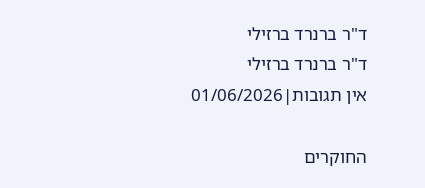ד"ר ברנרד ברזילי
ד"ר ברנרד ברזילי
אין תגובות|01/06/2026

החוקרים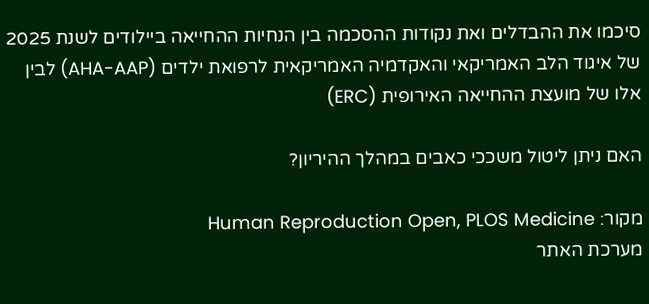סיכמו את ההבדלים ואת נקודות ההסכמה בין הנחיות ההחייאה ביילודים לשנת 2025 של איגוד הלב האמריקאי והאקדמיה האמריקאית לרפואת ילדים (AHA-AAP) לבין אלו של מועצת ההחייאה האירופית (ERC)

האם ניתן ליטול משככי כאבים במהלך ההיריון?

מקור: Human Reproduction Open, PLOS Medicine
מערכת האתר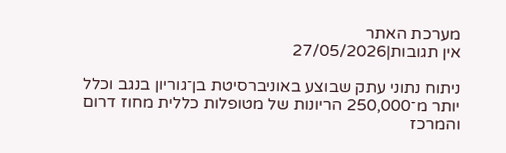מערכת האתר
אין תגובות|27/05/2026

ניתוח נתוני עתק שבוצע באוניברסיטת בן־גוריון בנגב וכלל יותר מ־250,000 הריונות של מטופלות כללית מחוז דרום והמרכז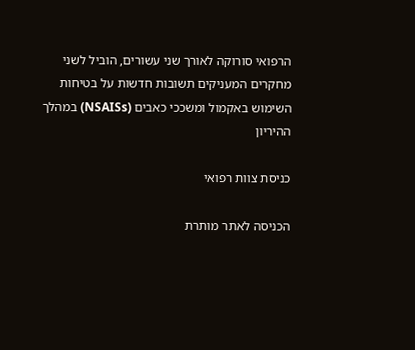הרפואי סורוקה לאורך שני עשורים, הוביל לשני מחקרים המעניקים תשובות חדשות על בטיחות השימוש באקמול ומשככי כאבים (NSAISs) במהלך ההיריון

כניסת צוות רפואי

הכניסה לאתר מותרת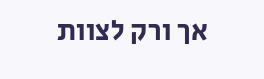אך ורק לצוות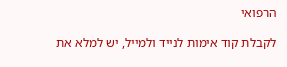הרפואי

לקבלת קוד אימות לנייד ולמייל, יש למלא את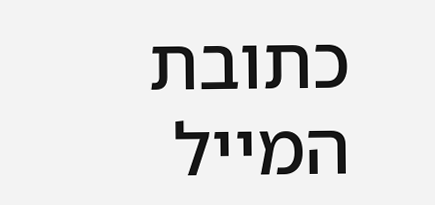כתובת המייל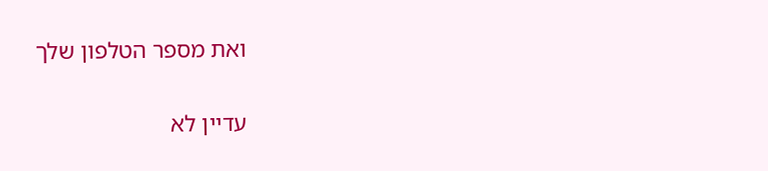ואת מספר הטלפון שלך

עדיין לא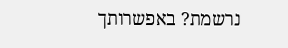נרשמת? באפשרותך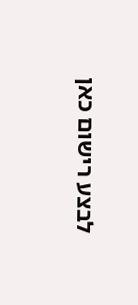לבצע רישום כאן